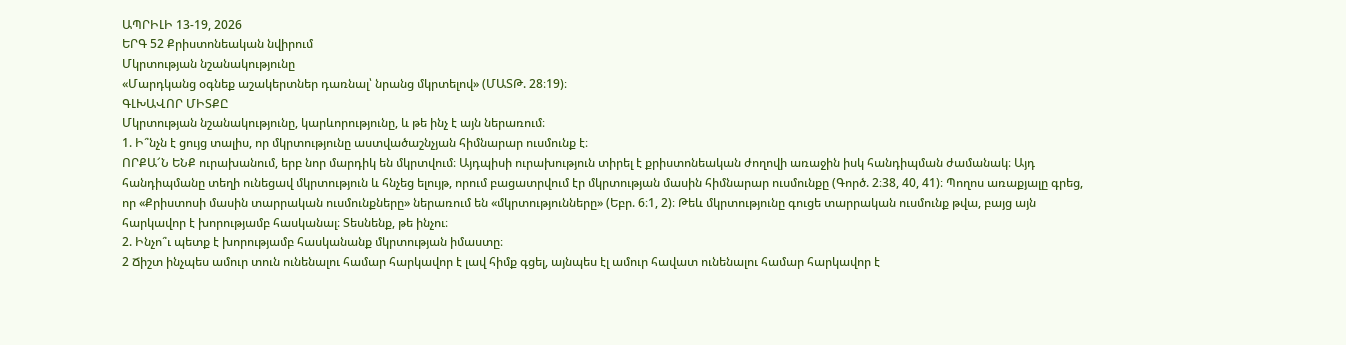ԱՊՐԻԼԻ 13-19, 2026
ԵՐԳ 52 Քրիստոնեական նվիրում
Մկրտության նշանակությունը
«Մարդկանց օգնեք աշակերտներ դառնալ՝ նրանց մկրտելով» (ՄԱՏԹ. 28։19)։
ԳԼԽԱՎՈՐ ՄԻՏՔԸ
Մկրտության նշանակությունը, կարևորությունը, և թե ինչ է այն ներառում։
1. Ի՞նչն է ցույց տալիս, որ մկրտությունը աստվածաշնչյան հիմնարար ուսմունք է։
ՈՐՔԱ՜Ն ԵՆՔ ուրախանում, երբ նոր մարդիկ են մկրտվում։ Այդպիսի ուրախություն տիրել է քրիստոնեական ժողովի առաջին իսկ հանդիպման ժամանակ։ Այդ հանդիպմանը տեղի ունեցավ մկրտություն և հնչեց ելույթ, որում բացատրվում էր մկրտության մասին հիմնարար ուսմունքը (Գործ. 2։38, 40, 41)։ Պողոս առաքյալը գրեց, որ «Քրիստոսի մասին տարրական ուսմունքները» ներառում են «մկրտությունները» (Եբր. 6։1, 2)։ Թեև մկրտությունը գուցե տարրական ուսմունք թվա, բայց այն հարկավոր է խորությամբ հասկանալ։ Տեսնենք, թե ինչու։
2. Ինչո՞ւ պետք է խորությամբ հասկանանք մկրտության իմաստը։
2 Ճիշտ ինչպես ամուր տուն ունենալու համար հարկավոր է լավ հիմք գցել, այնպես էլ ամուր հավատ ունենալու համար հարկավոր է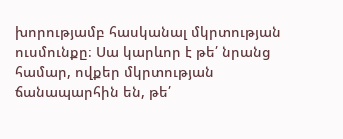խորությամբ հասկանալ մկրտության ուսմունքը։ Սա կարևոր է թե՛ նրանց համար, ովքեր մկրտության ճանապարհին են, թե՛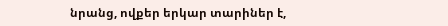նրանց, ովքեր երկար տարիներ է,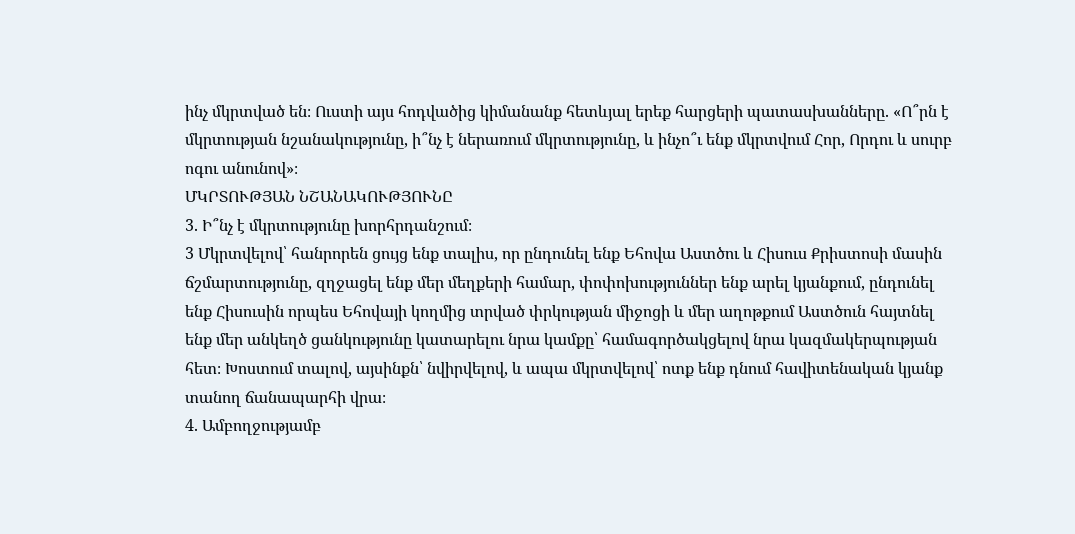ինչ մկրտված են։ Ուստի այս հոդվածից կիմանանք հետևյալ երեք հարցերի պատասխանները. «Ո՞րն է մկրտության նշանակությունը, ի՞նչ է ներառում մկրտությունը, և ինչո՞ւ ենք մկրտվում Հոր, Որդու և սուրբ ոգու անունով»։
ՄԿՐՏՈՒԹՅԱՆ ՆՇԱՆԱԿՈՒԹՅՈՒՆԸ
3. Ի՞նչ է մկրտությունը խորհրդանշում։
3 Մկրտվելով՝ հանրորեն ցույց ենք տալիս, որ ընդունել ենք Եհովա Աստծու և Հիսուս Քրիստոսի մասին ճշմարտությունը, զղջացել ենք մեր մեղքերի համար, փոփոխություններ ենք արել կյանքում, ընդունել ենք Հիսուսին որպես Եհովայի կողմից տրված փրկության միջոցի և մեր աղոթքում Աստծուն հայտնել ենք մեր անկեղծ ցանկությունը կատարելու նրա կամքը՝ համագործակցելով նրա կազմակերպության հետ։ Խոստում տալով, այսինքն՝ նվիրվելով, և ապա մկրտվելով՝ ոտք ենք դնում հավիտենական կյանք տանող ճանապարհի վրա։
4. Ամբողջությամբ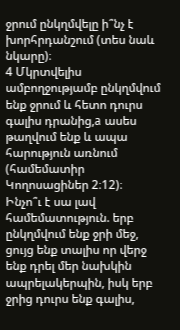ջրում ընկղմվելը ի՞նչ է խորհրդանշում (տես նաև նկարը)։
4 Մկրտվելիս ամբողջությամբ ընկղմվում ենք ջրում և հետո դուրս գալիս դրանից,a ասես թաղվում ենք և ապա հարություն առնում (համեմատիր Կողոսացիներ 2։12)։ Ինչո՞ւ է սա լավ համեմատություն. երբ ընկղմվում ենք ջրի մեջ, ցույց ենք տալիս որ վերջ ենք դրել մեր նախկին ապրելակերպին, իսկ երբ ջրից դուրս ենք գալիս,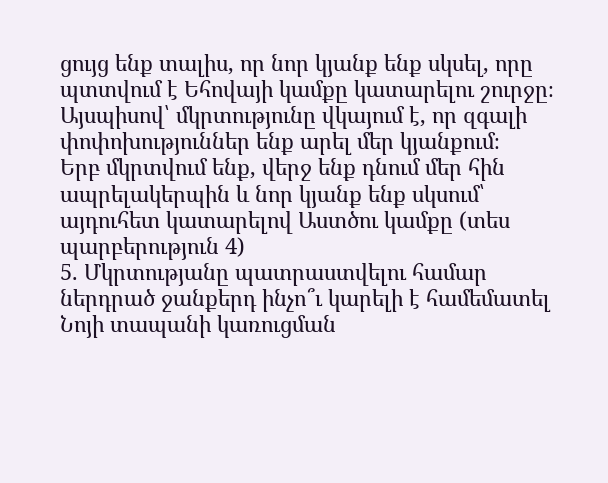ցույց ենք տալիս, որ նոր կյանք ենք սկսել, որը պտտվում է Եհովայի կամքը կատարելու շուրջը։ Այսպիսով՝ մկրտությունը վկայում է, որ զգալի փոփոխություններ ենք արել մեր կյանքում։
Երբ մկրտվում ենք, վերջ ենք դնում մեր հին ապրելակերպին և նոր կյանք ենք սկսում՝ այդուհետ կատարելով Աստծու կամքը (տես պարբերություն 4)
5. Մկրտությանը պատրաստվելու համար ներդրած ջանքերդ ինչո՞ւ կարելի է համեմատել Նոյի տապանի կառուցման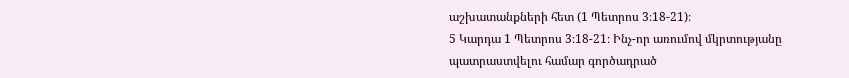աշխատանքների հետ (1 Պետրոս 3։18-21)։
5 Կարդա 1 Պետրոս 3։18-21։ Ինչ-որ առումով մկրտությանը պատրաստվելու համար գործադրած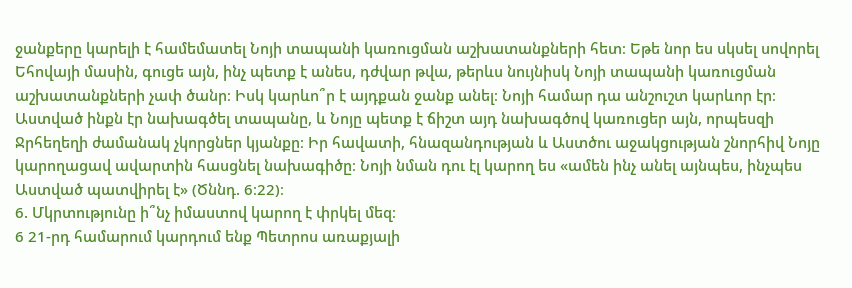ջանքերը կարելի է համեմատել Նոյի տապանի կառուցման աշխատանքների հետ։ Եթե նոր ես սկսել սովորել Եհովայի մասին, գուցե այն, ինչ պետք է անես, դժվար թվա, թերևս նույնիսկ Նոյի տապանի կառուցման աշխատանքների չափ ծանր։ Իսկ կարևո՞ր է այդքան ջանք անել։ Նոյի համար դա անշուշտ կարևոր էր։ Աստված ինքն էր նախագծել տապանը, և Նոյը պետք է ճիշտ այդ նախագծով կառուցեր այն, որպեսզի Ջրհեղեղի ժամանակ չկորցներ կյանքը։ Իր հավատի, հնազանդության և Աստծու աջակցության շնորհիվ Նոյը կարողացավ ավարտին հասցնել նախագիծը։ Նոյի նման դու էլ կարող ես «ամեն ինչ անել այնպես, ինչպես Աստված պատվիրել է» (Ծննդ. 6։22)։
6. Մկրտությունը ի՞նչ իմաստով կարող է փրկել մեզ։
6 21-րդ համարում կարդում ենք Պետրոս առաքյալի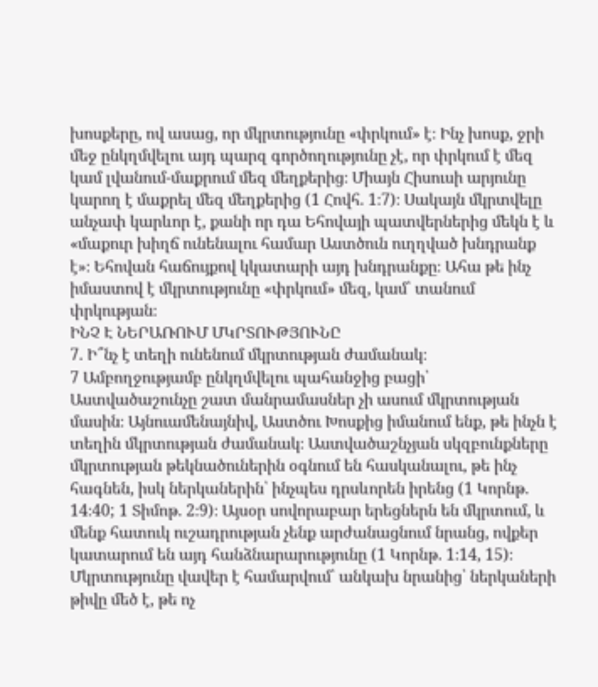խոսքերը, ով ասաց, որ մկրտությունը «փրկում» է։ Ինչ խոսք, ջրի մեջ ընկղմվելու այդ պարզ գործողությունը չէ, որ փրկում է մեզ կամ լվանում-մաքրում մեզ մեղքերից։ Միայն Հիսուսի արյունը կարող է մաքրել մեզ մեղքերից (1 Հովհ. 1։7)։ Սակայն մկրտվելը անչափ կարևոր է, քանի որ դա Եհովայի պատվերներից մեկն է և «մաքուր խիղճ ունենալու համար Աստծուն ուղղված խնդրանք է»։ Եհովան հաճույքով կկատարի այդ խնդրանքը։ Ահա թե ինչ իմաստով է մկրտությունը «փրկում» մեզ, կամ՝ տանում փրկության։
ԻՆՉ Է ՆԵՐԱՌՈՒՄ ՄԿՐՏՈՒԹՅՈՒՆԸ
7. Ի՞նչ է տեղի ունենում մկրտության ժամանակ։
7 Ամբողջությամբ ընկղմվելու պահանջից բացի՝ Աստվածաշունչը շատ մանրամասներ չի ասում մկրտության մասին։ Այնուամենայնիվ, Աստծու Խոսքից իմանում ենք, թե ինչն է տեղին մկրտության ժամանակ։ Աստվածաշնչյան սկզբունքները մկրտության թեկնածուներին օգնում են հասկանալու, թե ինչ հագնեն, իսկ ներկաներին՝ ինչպես դրսևորեն իրենց (1 Կորնթ. 14։40; 1 Տիմոթ. 2։9)։ Այսօր սովորաբար երեցներն են մկրտում, և մենք հատուկ ուշադրության չենք արժանացնում նրանց, ովքեր կատարում են այդ հանձնարարությունը (1 Կորնթ. 1։14, 15)։ Մկրտությունը վավեր է համարվում՝ անկախ նրանից՝ ներկաների թիվը մեծ է, թե ոչ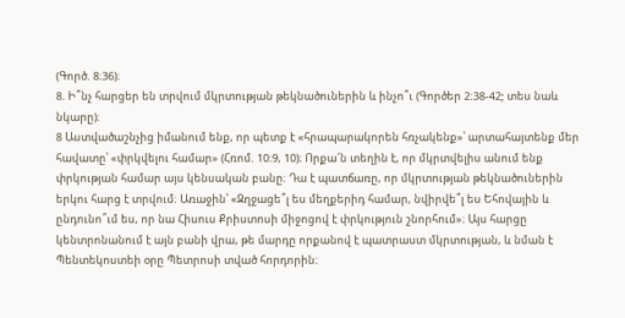(Գործ. 8։36)։
8. Ի՞նչ հարցեր են տրվում մկրտության թեկնածուներին և ինչո՞ւ (Գործեր 2։38-42; տես նաև նկարը)։
8 Աստվածաշնչից իմանում ենք, որ պետք է «հրապարակորեն հռչակենք»՝ արտահայտենք մեր հավատը՝ «փրկվելու համար» (Հռոմ. 10։9, 10)։ Որքա՜ն տեղին է, որ մկրտվելիս անում ենք փրկության համար այս կենսական բանը։ Դա է պատճառը, որ մկրտության թեկնածուներին երկու հարց է տրվում։ Առաջին՝ «Զղջացե՞լ ես մեղքերիդ համար, նվիրվե՞լ ես Եհովային և ընդունո՞ւմ ես, որ նա Հիսուս Քրիստոսի միջոցով է փրկություն շնորհում»։ Այս հարցը կենտրոնանում է այն բանի վրա, թե մարդը որքանով է պատրաստ մկրտության, և նման է Պենտեկոստեի օրը Պետրոսի տված հորդորին։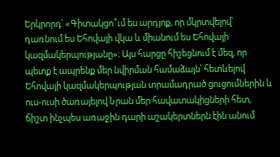Երկրորդ՝ «Գիտակցո՞ւմ ես արդյոք, որ մկրտվելով՝ դառնում ես Եհովայի վկա և միանում ես Եհովայի կազմակերպությանը»։ Այս հարցը հիշեցնում է մեզ, որ պետք է ապրենք մեր նվիրման համաձայն՝ հետևելով Եհովայի կազմակերպության տրամադրած ցուցումներին և ուս-ուսի ծառայելով Նրան մեր հավատակիցների հետ, ճիշտ ինչպես առաջին դարի աշակերտներն էին անում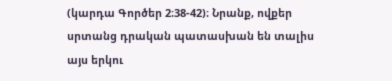(կարդա Գործեր 2։38-42)։ Նրանք, ովքեր սրտանց դրական պատասխան են տալիս այս երկու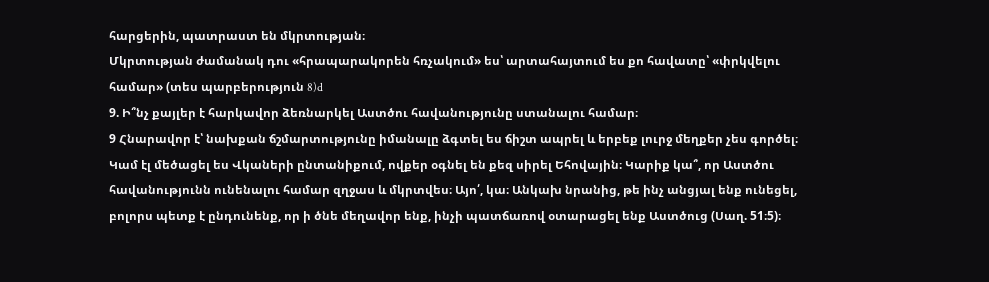հարցերին, պատրաստ են մկրտության։
Մկրտության ժամանակ դու «հրապարակորեն հռչակում» ես՝ արտահայտում ես քո հավատը՝ «փրկվելու համար» (տես պարբերություն 8)d
9. Ի՞նչ քայլեր է հարկավոր ձեռնարկել Աստծու հավանությունը ստանալու համար։
9 Հնարավոր է՝ նախքան ճշմարտությունը իմանալը ձգտել ես ճիշտ ապրել և երբեք լուրջ մեղքեր չես գործել։ Կամ էլ մեծացել ես Վկաների ընտանիքում, ովքեր օգնել են քեզ սիրել Եհովային։ Կարիք կա՞, որ Աստծու հավանությունն ունենալու համար զղջաս և մկրտվես։ Այո՛, կա։ Անկախ նրանից, թե ինչ անցյալ ենք ունեցել, բոլորս պետք է ընդունենք, որ ի ծնե մեղավոր ենք, ինչի պատճառով օտարացել ենք Աստծուց (Սաղ. 51։5)։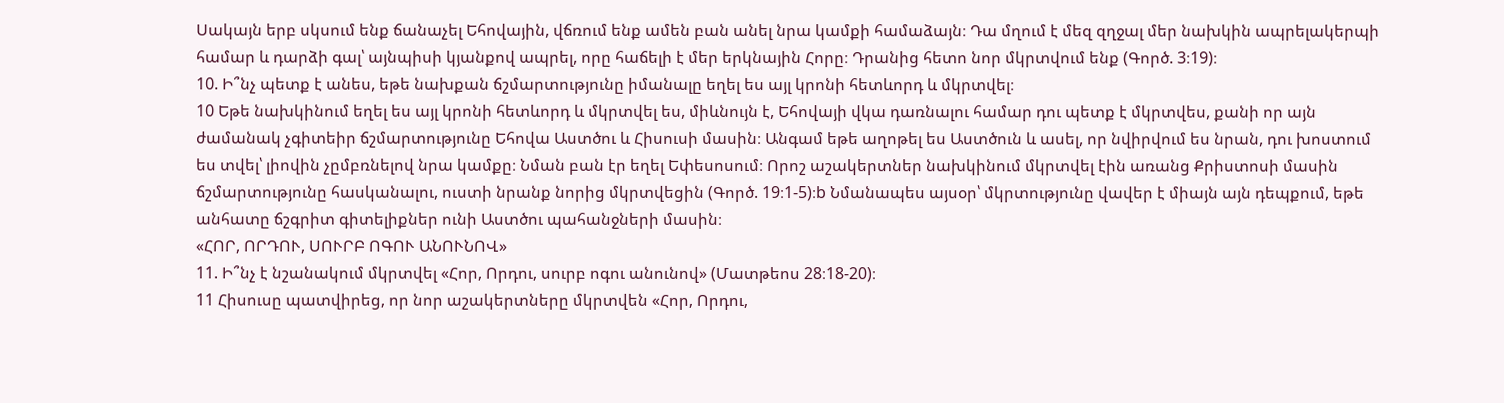Սակայն երբ սկսում ենք ճանաչել Եհովային, վճռում ենք ամեն բան անել նրա կամքի համաձայն։ Դա մղում է մեզ զղջալ մեր նախկին ապրելակերպի համար և դարձի գալ՝ այնպիսի կյանքով ապրել, որը հաճելի է մեր երկնային Հորը։ Դրանից հետո նոր մկրտվում ենք (Գործ. 3։19)։
10. Ի՞նչ պետք է անես, եթե նախքան ճշմարտությունը իմանալը եղել ես այլ կրոնի հետևորդ և մկրտվել։
10 Եթե նախկինում եղել ես այլ կրոնի հետևորդ և մկրտվել ես, միևնույն է, Եհովայի վկա դառնալու համար դու պետք է մկրտվես, քանի որ այն ժամանակ չգիտեիր ճշմարտությունը Եհովա Աստծու և Հիսուսի մասին։ Անգամ եթե աղոթել ես Աստծուն և ասել, որ նվիրվում ես նրան, դու խոստում ես տվել՝ լիովին չըմբռնելով նրա կամքը։ Նման բան էր եղել Եփեսոսում։ Որոշ աշակերտներ նախկինում մկրտվել էին առանց Քրիստոսի մասին ճշմարտությունը հասկանալու, ուստի նրանք նորից մկրտվեցին (Գործ. 19։1-5)։b Նմանապես այսօր՝ մկրտությունը վավեր է միայն այն դեպքում, եթե անհատը ճշգրիտ գիտելիքներ ունի Աստծու պահանջների մասին։
«ՀՈՐ, ՈՐԴՈՒ, ՍՈՒՐԲ ՈԳՈՒ ԱՆՈՒՆՈՎ»
11. Ի՞նչ է նշանակում մկրտվել «Հոր, Որդու, սուրբ ոգու անունով» (Մատթեոս 28։18-20)։
11 Հիսուսը պատվիրեց, որ նոր աշակերտները մկրտվեն «Հոր, Որդու,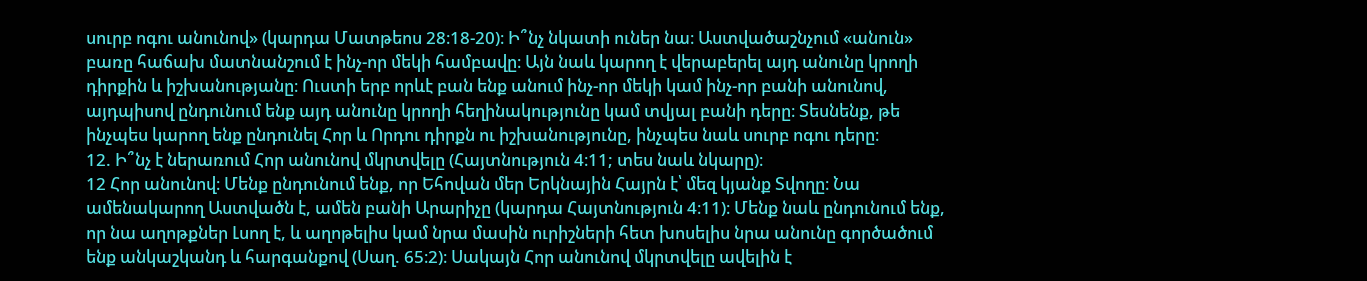սուրբ ոգու անունով» (կարդա Մատթեոս 28։18-20)։ Ի՞նչ նկատի ուներ նա։ Աստվածաշնչում «անուն» բառը հաճախ մատնանշում է ինչ-որ մեկի համբավը։ Այն նաև կարող է վերաբերել այդ անունը կրողի դիրքին և իշխանությանը։ Ուստի երբ որևէ բան ենք անում ինչ-որ մեկի կամ ինչ-որ բանի անունով, այդպիսով ընդունում ենք այդ անունը կրողի հեղինակությունը կամ տվյալ բանի դերը։ Տեսնենք, թե ինչպես կարող ենք ընդունել Հոր և Որդու դիրքն ու իշխանությունը, ինչպես նաև սուրբ ոգու դերը։
12. Ի՞նչ է ներառում Հոր անունով մկրտվելը (Հայտնություն 4։11; տես նաև նկարը)։
12 Հոր անունով։ Մենք ընդունում ենք, որ Եհովան մեր Երկնային Հայրն է՝ մեզ կյանք Տվողը։ Նա ամենակարող Աստվածն է, ամեն բանի Արարիչը (կարդա Հայտնություն 4։11)։ Մենք նաև ընդունում ենք, որ նա աղոթքներ Լսող է, և աղոթելիս կամ նրա մասին ուրիշների հետ խոսելիս նրա անունը գործածում ենք անկաշկանդ և հարգանքով (Սաղ. 65։2)։ Սակայն Հոր անունով մկրտվելը ավելին է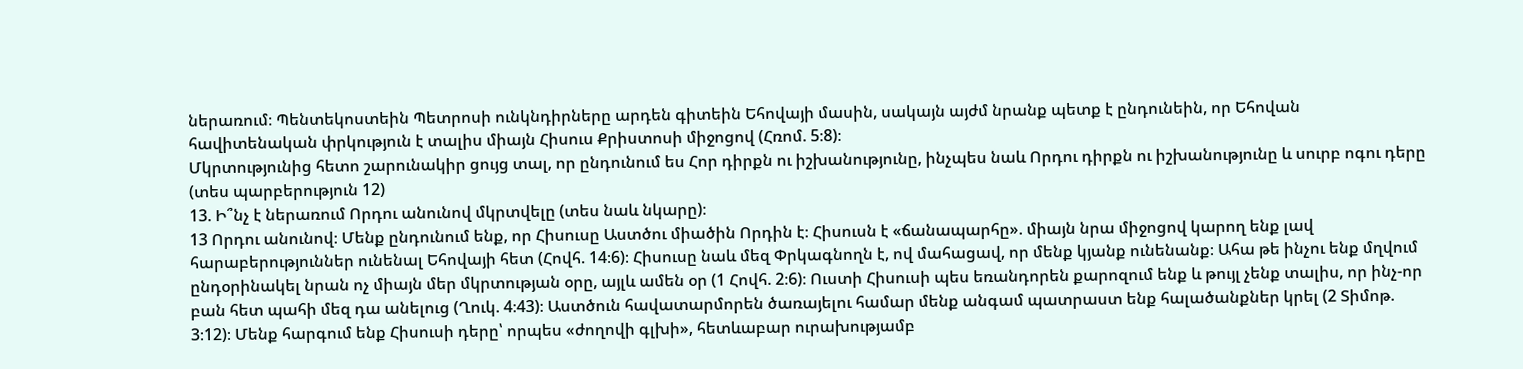ներառում։ Պենտեկոստեին Պետրոսի ունկնդիրները արդեն գիտեին Եհովայի մասին, սակայն այժմ նրանք պետք է ընդունեին, որ Եհովան հավիտենական փրկություն է տալիս միայն Հիսուս Քրիստոսի միջոցով (Հռոմ. 5։8)։
Մկրտությունից հետո շարունակիր ցույց տալ, որ ընդունում ես Հոր դիրքն ու իշխանությունը, ինչպես նաև Որդու դիրքն ու իշխանությունը և սուրբ ոգու դերը (տես պարբերություն 12)
13. Ի՞նչ է ներառում Որդու անունով մկրտվելը (տես նաև նկարը)։
13 Որդու անունով։ Մենք ընդունում ենք, որ Հիսուսը Աստծու միածին Որդին է։ Հիսուսն է «ճանապարհը». միայն նրա միջոցով կարող ենք լավ հարաբերություններ ունենալ Եհովայի հետ (Հովհ. 14։6)։ Հիսուսը նաև մեզ Փրկագնողն է, ով մահացավ, որ մենք կյանք ունենանք։ Ահա թե ինչու ենք մղվում ընդօրինակել նրան ոչ միայն մեր մկրտության օրը, այլև ամեն օր (1 Հովհ. 2։6)։ Ուստի Հիսուսի պես եռանդորեն քարոզում ենք և թույլ չենք տալիս, որ ինչ-որ բան հետ պահի մեզ դա անելուց (Ղուկ. 4։43)։ Աստծուն հավատարմորեն ծառայելու համար մենք անգամ պատրաստ ենք հալածանքներ կրել (2 Տիմոթ. 3։12)։ Մենք հարգում ենք Հիսուսի դերը՝ որպես «ժողովի գլխի», հետևաբար ուրախությամբ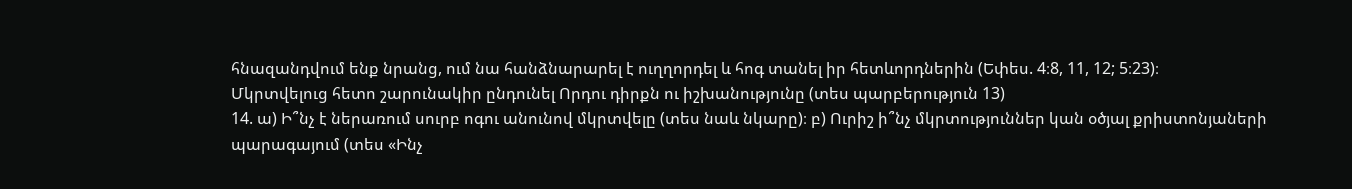հնազանդվում ենք նրանց, ում նա հանձնարարել է ուղղորդել և հոգ տանել իր հետևորդներին (Եփես. 4։8, 11, 12; 5։23)։
Մկրտվելուց հետո շարունակիր ընդունել Որդու դիրքն ու իշխանությունը (տես պարբերություն 13)
14. ա) Ի՞նչ է ներառում սուրբ ոգու անունով մկրտվելը (տես նաև նկարը)։ բ) Ուրիշ ի՞նչ մկրտություններ կան օծյալ քրիստոնյաների պարագայում (տես «Ինչ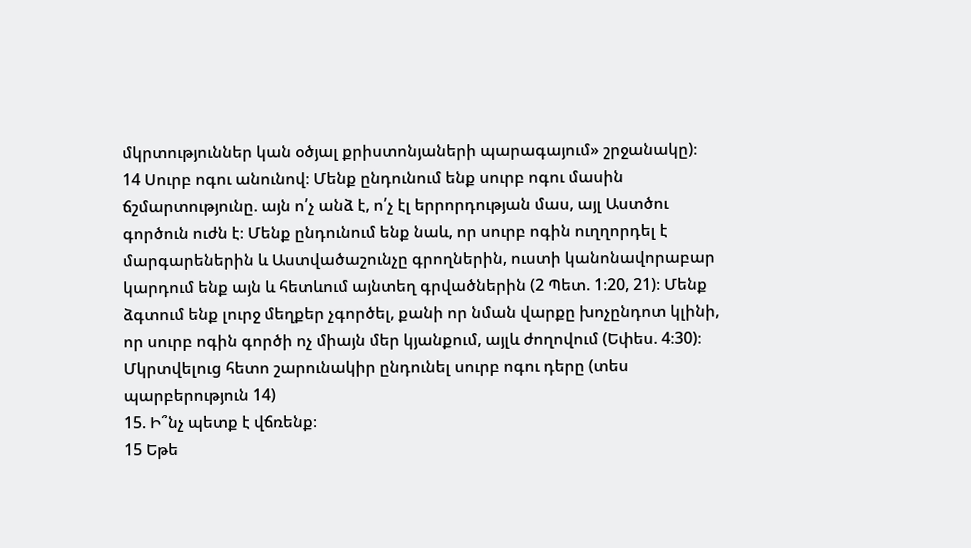մկրտություններ կան օծյալ քրիստոնյաների պարագայում» շրջանակը)։
14 Սուրբ ոգու անունով։ Մենք ընդունում ենք սուրբ ոգու մասին ճշմարտությունը. այն ո՛չ անձ է, ո՛չ էլ երրորդության մաս, այլ Աստծու գործուն ուժն է։ Մենք ընդունում ենք նաև, որ սուրբ ոգին ուղղորդել է մարգարեներին և Աստվածաշունչը գրողներին, ուստի կանոնավորաբար կարդում ենք այն և հետևում այնտեղ գրվածներին (2 Պետ. 1։20, 21)։ Մենք ձգտում ենք լուրջ մեղքեր չգործել, քանի որ նման վարքը խոչընդոտ կլինի, որ սուրբ ոգին գործի ոչ միայն մեր կյանքում, այլև ժողովում (Եփես. 4։30)։
Մկրտվելուց հետո շարունակիր ընդունել սուրբ ոգու դերը (տես պարբերություն 14)
15. Ի՞նչ պետք է վճռենք։
15 Եթե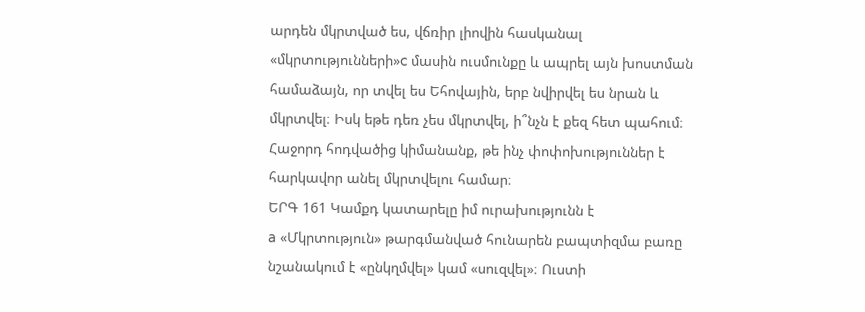արդեն մկրտված ես, վճռիր լիովին հասկանալ «մկրտությունների»c մասին ուսմունքը և ապրել այն խոստման համաձայն, որ տվել ես Եհովային, երբ նվիրվել ես նրան և մկրտվել։ Իսկ եթե դեռ չես մկրտվել, ի՞նչն է քեզ հետ պահում։ Հաջորդ հոդվածից կիմանանք, թե ինչ փոփոխություններ է հարկավոր անել մկրտվելու համար։
ԵՐԳ 161 Կամքդ կատարելը իմ ուրախությունն է
a «Մկրտություն» թարգմանված հունարեն բապտիզմա բառը նշանակում է «ընկղմվել» կամ «սուզվել»։ Ուստի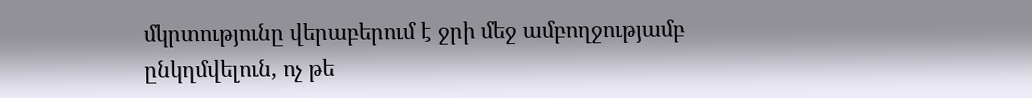մկրտությունը վերաբերում է ջրի մեջ ամբողջությամբ ընկղմվելուն, ոչ թե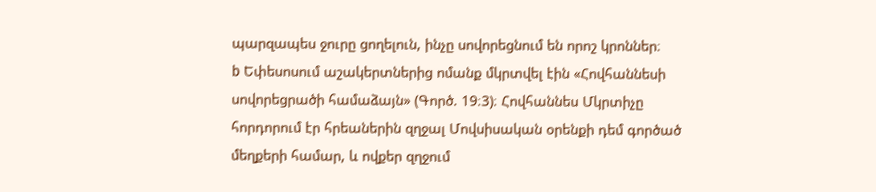պարզապես ջուրը ցողելուն, ինչը սովորեցնում են որոշ կրոններ։
b Եփեսոսում աշակերտներից ոմանք մկրտվել էին «Հովհաննեսի սովորեցրածի համաձայն» (Գործ. 19։3)։ Հովհաննես Մկրտիչը հորդորում էր հրեաներին զղջալ Մովսիսական օրենքի դեմ գործած մեղքերի համար, և ովքեր զղջում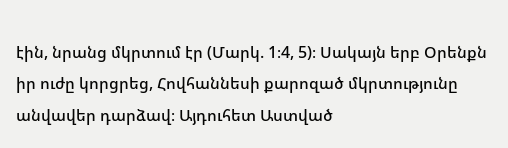էին, նրանց մկրտում էր (Մարկ. 1։4, 5)։ Սակայն երբ Օրենքն իր ուժը կորցրեց, Հովհաննեսի քարոզած մկրտությունը անվավեր դարձավ։ Այդուհետ Աստված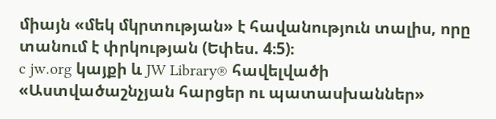միայն «մեկ մկրտության» է հավանություն տալիս, որը տանում է փրկության (Եփես. 4։5)։
c jw.org կայքի և JW Library® հավելվածի «Աստվածաշնչյան հարցեր ու պատասխաններ»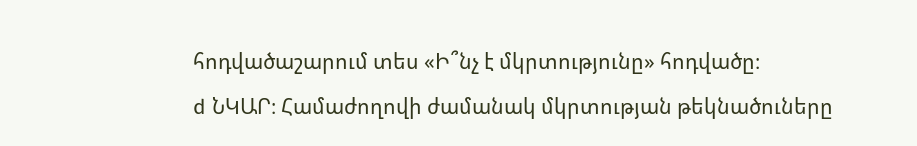հոդվածաշարում տես «Ի՞նչ է մկրտությունը» հոդվածը։
d ՆԿԱՐ։ Համաժողովի ժամանակ մկրտության թեկնածուները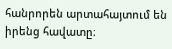հանրորեն արտահայտում են իրենց հավատը։